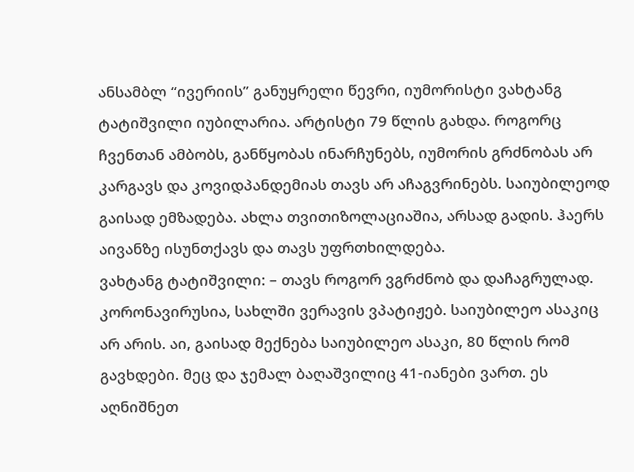ანსამბლ “ივერიის” განუყრელი წევრი, იუმორისტი ვახტანგ ტატიშვილი იუბილარია. არტისტი 79 წლის გახდა. როგორც ჩვენთან ამბობს, განწყობას ინარჩუნებს, იუმორის გრძნობას არ კარგავს და კოვიდპანდემიას თავს არ აჩაგვრინებს. საიუბილეოდ გაისად ემზადება. ახლა თვითიზოლაციაშია, არსად გადის. ჰაერს აივანზე ისუნთქავს და თავს უფრთხილდება.
ვახტანგ ტატიშვილი: – თავს როგორ ვგრძნობ და დაჩაგრულად. კორონავირუსია, სახლში ვერავის ვპატიჟებ. საიუბილეო ასაკიც არ არის. აი, გაისად მექნება საიუბილეო ასაკი, 80 წლის რომ გავხდები. მეც და ჯემალ ბაღაშვილიც 41-იანები ვართ. ეს აღნიშნეთ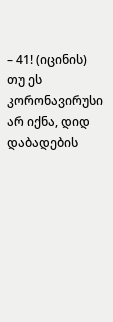– 41! (იცინის) თუ ეს კორონავირუსი არ იქნა, დიდ დაბადების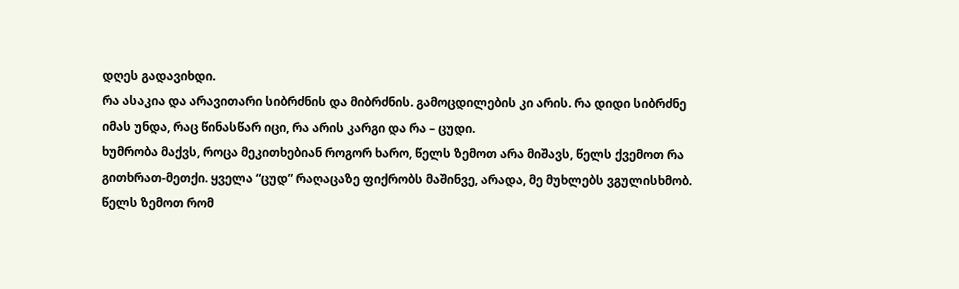დღეს გადავიხდი.
რა ასაკია და არავითარი სიბრძნის და მიბრძნის. გამოცდილების კი არის. რა დიდი სიბრძნე იმას უნდა, რაც წინასწარ იცი, რა არის კარგი და რა – ცუდი.
ხუმრობა მაქვს, როცა მეკითხებიან როგორ ხარო, წელს ზემოთ არა მიშავს, წელს ქვემოთ რა გითხრათ-მეთქი. ყველა “ცუდ” რაღაცაზე ფიქრობს მაშინვე, არადა, მე მუხლებს ვგულისხმობ. წელს ზემოთ რომ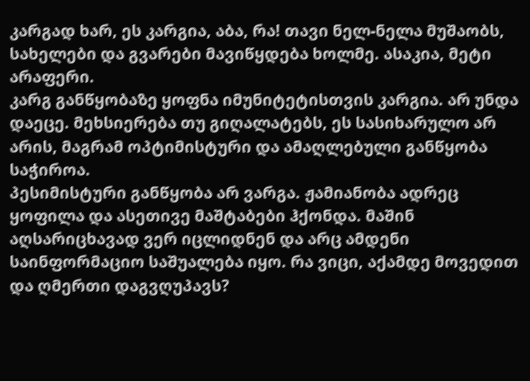კარგად ხარ, ეს კარგია, აბა, რა! თავი ნელ-ნელა მუშაობს, სახელები და გვარები მავიწყდება ხოლმე. ასაკია, მეტი არაფერი.
კარგ განწყობაზე ყოფნა იმუნიტეტისთვის კარგია. არ უნდა დაეცე. მეხსიერება თუ გიღალატებს, ეს სასიხარულო არ არის, მაგრამ ოპტიმისტური და ამაღლებული განწყობა საჭიროა.
პესიმისტური განწყობა არ ვარგა. ჟამიანობა ადრეც ყოფილა და ასეთივე მაშტაბები ჰქონდა. მაშინ აღსარიცხავად ვერ იცლიდნენ და არც ამდენი საინფორმაციო საშუალება იყო. რა ვიცი, აქამდე მოვედით და ღმერთი დაგვღუპავს?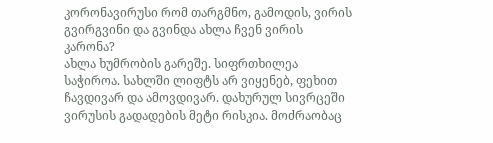კორონავირუსი რომ თარგმნო, გამოდის, ვირის გვირგვინი და გვინდა ახლა ჩვენ ვირის კარონა?
ახლა ხუმრობის გარეშე. სიფრთხილეა საჭიროა. სახლში ლიფტს არ ვიყენებ, ფეხით ჩავდივარ და ამოვდივარ. დახურულ სივრცეში ვირუსის გადადების მეტი რისკია. მოძრაობაც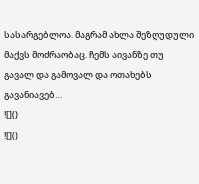სასარგებლოა. მაგრამ ახლა შეზღუდული მაქვს მოძრაობაც. ჩემს აივანზე თუ გავალ და გამოვალ და ოთახებს გავანიავებ…
![]()
![]()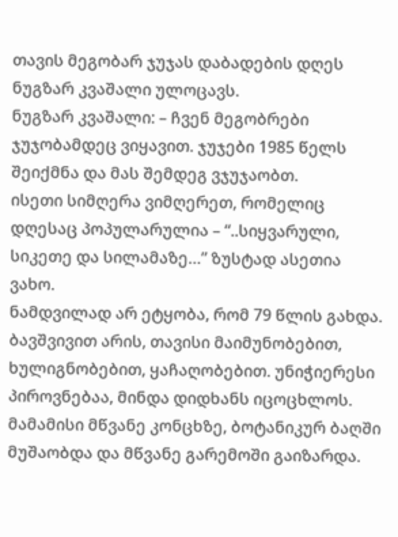თავის მეგობარ ჯუჯას დაბადების დღეს ნუგზარ კვაშალი ულოცავს.
ნუგზარ კვაშალი: – ჩვენ მეგობრები ჯუჯობამდეც ვიყავით. ჯუჯები 1985 წელს შეიქმნა და მას შემდეგ ვჯუჯაობთ.
ისეთი სიმღერა ვიმღერეთ, რომელიც დღესაც პოპულარულია – “..სიყვარული, სიკეთე და სილამაზე…” ზუსტად ასეთია ვახო.
ნამდვილად არ ეტყობა, რომ 79 წლის გახდა. ბავშვივით არის, თავისი მაიმუნობებით, ხულიგნობებით, ყაჩაღობებით. უნიჭიერესი პიროვნებაა, მინდა დიდხანს იცოცხლოს.
მამამისი მწვანე კონცხზე, ბოტანიკურ ბაღში მუშაობდა და მწვანე გარემოში გაიზარდა.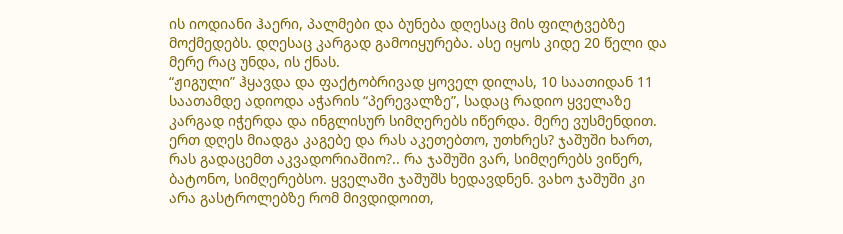ის იოდიანი ჰაერი, პალმები და ბუნება დღესაც მის ფილტვებზე მოქმედებს. დღესაც კარგად გამოიყურება. ასე იყოს კიდე 20 წელი და მერე რაც უნდა, ის ქნას.
“ჟიგული” ჰყავდა და ფაქტობრივად ყოველ დილას, 10 საათიდან 11 საათამდე ადიოდა აჭარის “პერევალზე”, სადაც რადიო ყველაზე კარგად იჭერდა და ინგლისურ სიმღერებს იწერდა. მერე ვუსმენდით. ერთ დღეს მიადგა კაგებე და რას აკეთებთო, უთხრეს? ჯაშუში ხართ, რას გადაცემთ აკვადორიაშიო?.. რა ჯაშუში ვარ, სიმღერებს ვიწერ, ბატონო, სიმღერებსო. ყველაში ჯაშუშს ხედავდნენ. ვახო ჯაშუში კი არა გასტროლებზე რომ მივდიდოით,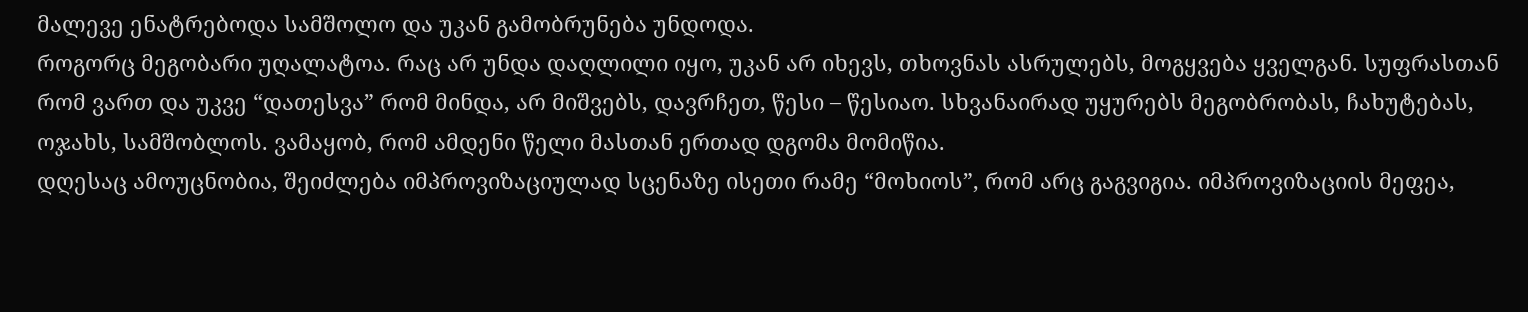მალევე ენატრებოდა სამშოლო და უკან გამობრუნება უნდოდა.
როგორც მეგობარი უღალატოა. რაც არ უნდა დაღლილი იყო, უკან არ იხევს, თხოვნას ასრულებს, მოგყვება ყველგან. სუფრასთან რომ ვართ და უკვე “დათესვა” რომ მინდა, არ მიშვებს, დავრჩეთ, წესი – წესიაო. სხვანაირად უყურებს მეგობრობას, ჩახუტებას, ოჯახს, სამშობლოს. ვამაყობ, რომ ამდენი წელი მასთან ერთად დგომა მომიწია.
დღესაც ამოუცნობია, შეიძლება იმპროვიზაციულად სცენაზე ისეთი რამე “მოხიოს”, რომ არც გაგვიგია. იმპროვიზაციის მეფეა,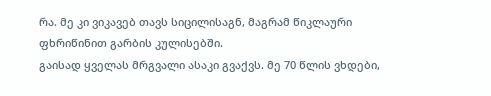რა. მე კი ვიკავებ თავს სიცილისაგნ, მაგრამ წიკლაური ფხრიწინით გარბის კულისებში.
გაისად ყველას მრგვალი ასაკი გვაქვს. მე 70 წლის ვხდები,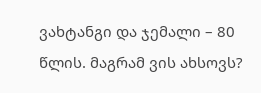ვახტანგი და ჯემალი – 80 წლის. მაგრამ ვის ახსოვს?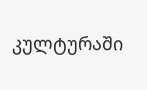კულტურაში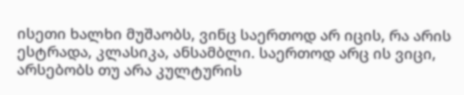ისეთი ხალხი მუშაობს, ვინც საერთოდ არ იცის, რა არის ესტრადა, კლასიკა, ანსამბლი. საერთოდ არც ის ვიცი, არსებობს თუ არა კულტურის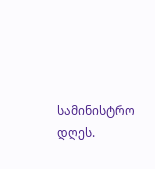სამინისტრო დღეს.